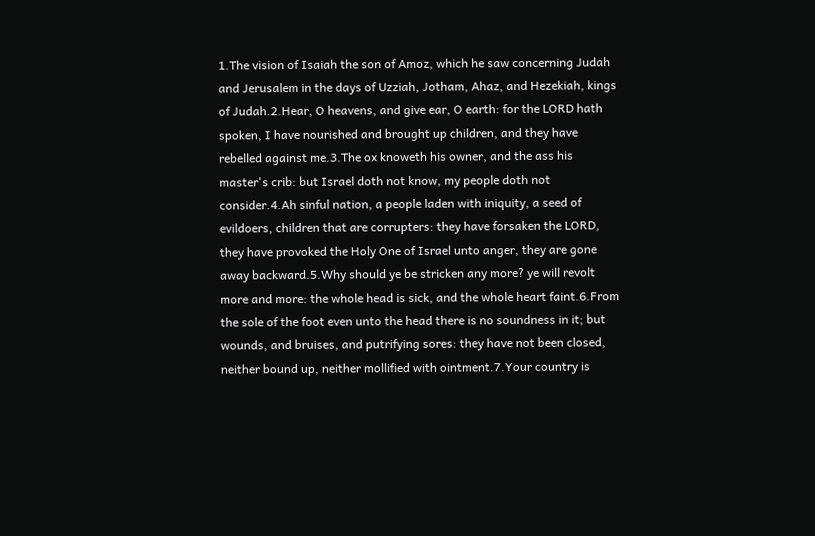1.The vision of Isaiah the son of Amoz, which he saw concerning Judah and Jerusalem in the days of Uzziah, Jotham, Ahaz, and Hezekiah, kings of Judah.2.Hear, O heavens, and give ear, O earth: for the LORD hath spoken, I have nourished and brought up children, and they have rebelled against me.3.The ox knoweth his owner, and the ass his master's crib: but Israel doth not know, my people doth not consider.4.Ah sinful nation, a people laden with iniquity, a seed of evildoers, children that are corrupters: they have forsaken the LORD, they have provoked the Holy One of Israel unto anger, they are gone away backward.5.Why should ye be stricken any more? ye will revolt more and more: the whole head is sick, and the whole heart faint.6.From the sole of the foot even unto the head there is no soundness in it; but wounds, and bruises, and putrifying sores: they have not been closed, neither bound up, neither mollified with ointment.7.Your country is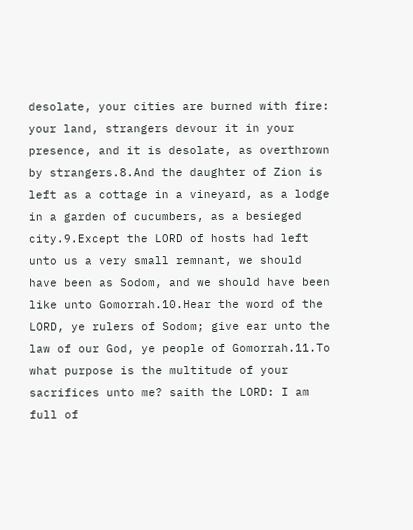desolate, your cities are burned with fire: your land, strangers devour it in your presence, and it is desolate, as overthrown by strangers.8.And the daughter of Zion is left as a cottage in a vineyard, as a lodge in a garden of cucumbers, as a besieged city.9.Except the LORD of hosts had left unto us a very small remnant, we should have been as Sodom, and we should have been like unto Gomorrah.10.Hear the word of the LORD, ye rulers of Sodom; give ear unto the law of our God, ye people of Gomorrah.11.To what purpose is the multitude of your sacrifices unto me? saith the LORD: I am full of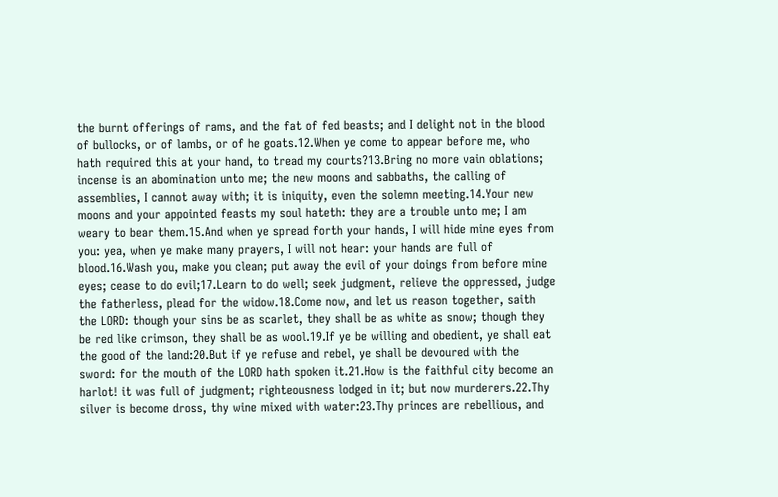the burnt offerings of rams, and the fat of fed beasts; and I delight not in the blood of bullocks, or of lambs, or of he goats.12.When ye come to appear before me, who hath required this at your hand, to tread my courts?13.Bring no more vain oblations; incense is an abomination unto me; the new moons and sabbaths, the calling of assemblies, I cannot away with; it is iniquity, even the solemn meeting.14.Your new moons and your appointed feasts my soul hateth: they are a trouble unto me; I am weary to bear them.15.And when ye spread forth your hands, I will hide mine eyes from you: yea, when ye make many prayers, I will not hear: your hands are full of blood.16.Wash you, make you clean; put away the evil of your doings from before mine eyes; cease to do evil;17.Learn to do well; seek judgment, relieve the oppressed, judge the fatherless, plead for the widow.18.Come now, and let us reason together, saith the LORD: though your sins be as scarlet, they shall be as white as snow; though they be red like crimson, they shall be as wool.19.If ye be willing and obedient, ye shall eat the good of the land:20.But if ye refuse and rebel, ye shall be devoured with the sword: for the mouth of the LORD hath spoken it.21.How is the faithful city become an harlot! it was full of judgment; righteousness lodged in it; but now murderers.22.Thy silver is become dross, thy wine mixed with water:23.Thy princes are rebellious, and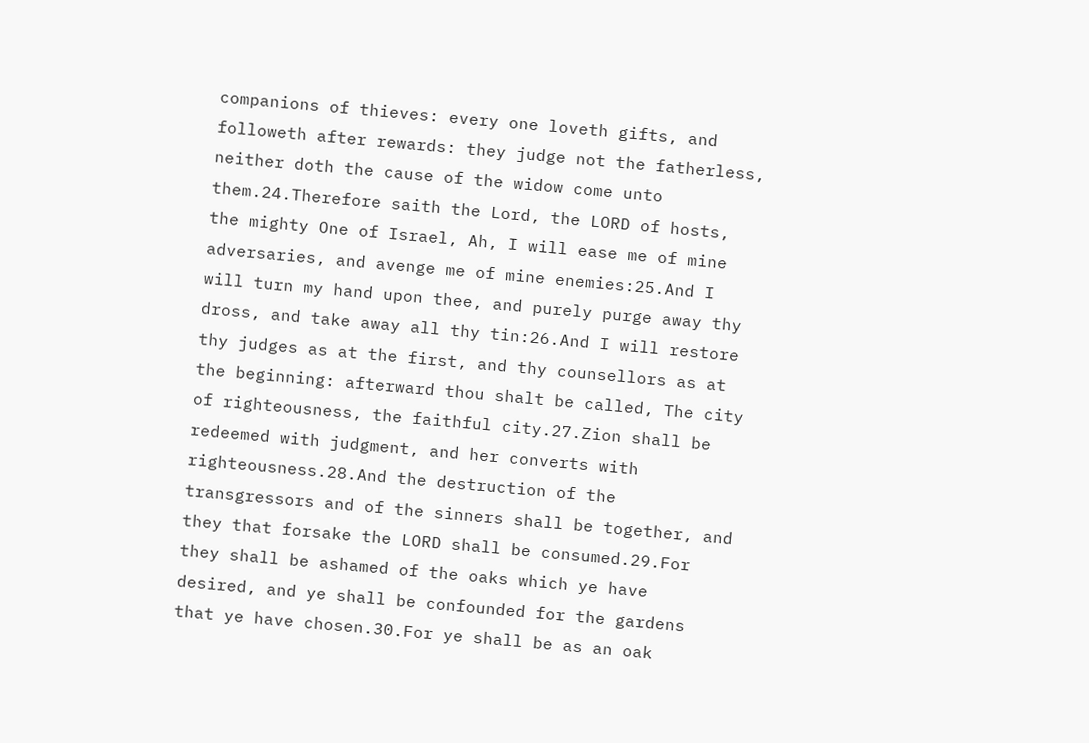companions of thieves: every one loveth gifts, and followeth after rewards: they judge not the fatherless, neither doth the cause of the widow come unto them.24.Therefore saith the Lord, the LORD of hosts, the mighty One of Israel, Ah, I will ease me of mine adversaries, and avenge me of mine enemies:25.And I will turn my hand upon thee, and purely purge away thy dross, and take away all thy tin:26.And I will restore thy judges as at the first, and thy counsellors as at the beginning: afterward thou shalt be called, The city of righteousness, the faithful city.27.Zion shall be redeemed with judgment, and her converts with righteousness.28.And the destruction of the transgressors and of the sinners shall be together, and they that forsake the LORD shall be consumed.29.For they shall be ashamed of the oaks which ye have desired, and ye shall be confounded for the gardens that ye have chosen.30.For ye shall be as an oak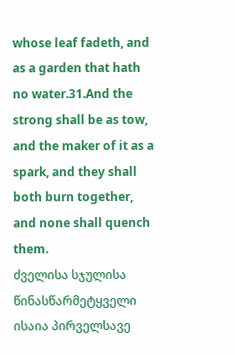whose leaf fadeth, and as a garden that hath no water.31.And the strong shall be as tow, and the maker of it as a spark, and they shall both burn together, and none shall quench them.
ძველისა სჯულისა წინასწარმეტყველი ისაია პირველსავე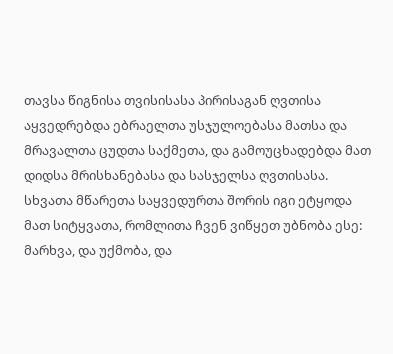თავსა წიგნისა თვისისასა პირისაგან ღვთისა აყვედრებდა ებრაელთა უსჯულოებასა მათსა და მრავალთა ცუდთა საქმეთა, და გამოუცხადებდა მათ დიდსა მრისხანებასა და სასჯელსა ღვთისასა. სხვათა მწარეთა საყვედურთა შორის იგი ეტყოდა მათ სიტყვათა, რომლითა ჩვენ ვიწყეთ უბნობა ესე: მარხვა, და უქმობა, და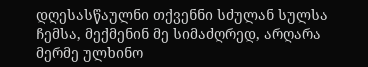დღესასწაულნი თქვენნი სძულან სულსა ჩემსა, მექმენინ მე სიმაძღრედ, არღარა მერმე ულხინო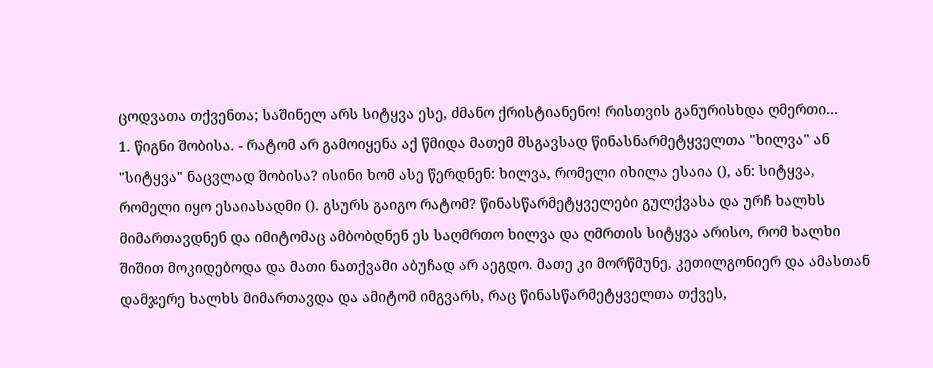ცოდვათა თქვენთა; საშინელ არს სიტყვა ესე, ძმანო ქრისტიანენო! რისთვის განურისხდა ღმერთი...
1. წიგნი შობისა. - რატომ არ გამოიყენა აქ წმიდა მათემ მსგავსად წინასნარმეტყველთა "ხილვა" ან "სიტყვა" ნაცვლად შობისა? ისინი ხომ ასე წერდნენ: ხილვა, რომელი იხილა ესაია (), ან: სიტყვა, რომელი იყო ესაიასადმი (). გსურს გაიგო რატომ? წინასწარმეტყველები გულქვასა და ურჩ ხალხს მიმართავდნენ და იმიტომაც ამბობდნენ ეს საღმრთო ხილვა და ღმრთის სიტყვა არისო, რომ ხალხი შიშით მოკიდებოდა და მათი ნათქვამი აბუჩად არ აეგდო. მათე კი მორწმუნე, კეთილგონიერ და ამასთან დამჯერე ხალხს მიმართავდა და ამიტომ იმგვარს, რაც წინასწარმეტყველთა თქვეს,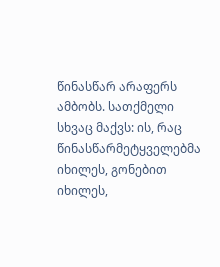წინასწარ არაფერს ამბობს. სათქმელი სხვაც მაქვს: ის, რაც წინასწარმეტყველებმა იხილეს, გონებით იხილეს,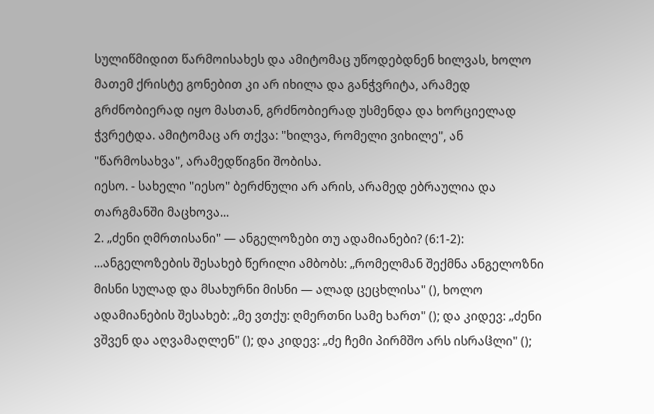სულიწმიდით წარმოისახეს და ამიტომაც უწოდებდნენ ხილვას, ხოლო მათემ ქრისტე გონებით კი არ იხილა და განჭვრიტა, არამედ გრძნობიერად იყო მასთან, გრძნობიერად უსმენდა და ხორციელად ჭვრეტდა. ამიტომაც არ თქვა: "ხილვა, რომელი ვიხილე", ან "წარმოსახვა", არამედწიგნი შობისა.
იესო. - სახელი "იესო" ბერძნული არ არის, არამედ ებრაულია და თარგმანში მაცხოვა...
2. „ძენი ღმრთისანი" — ანგელოზები თუ ადამიანები? (6:1-2):
...ანგელოზების შესახებ წერილი ამბობს: „რომელმან შექმნა ანგელოზნი მისნი სულად და მსახურნი მისნი — ალად ცეცხლისა" (), ხოლო ადამიანების შესახებ: „მე ვთქუ: ღმერთნი სამე ხართ" (); და კიდევ: „ძენი ვშვენ და აღვამაღლენ" (); და კიდევ: „ძე ჩემი პირმშო არს ისრაჱლი" ();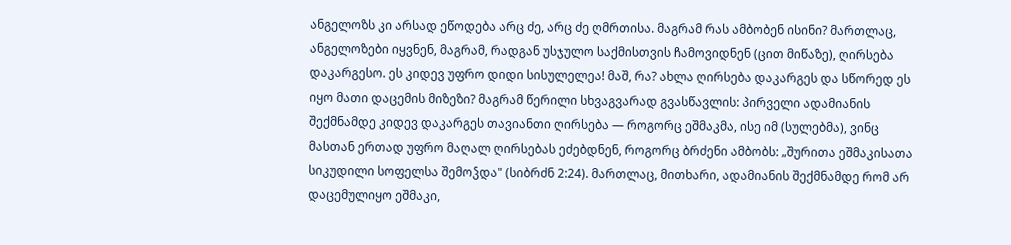ანგელოზს კი არსად ეწოდება არც ძე, არც ძე ღმრთისა. მაგრამ რას ამბობენ ისინი? მართლაც, ანგელოზები იყვნენ, მაგრამ, რადგან უსჯულო საქმისთვის ჩამოვიდნენ (ცით მიწაზე), ღირსება დაკარგესო. ეს კიდევ უფრო დიდი სისულელეა! მაშ, რა? ახლა ღირსება დაკარგეს და სწორედ ეს იყო მათი დაცემის მიზეზი? მაგრამ წერილი სხვაგვარად გვასწავლის: პირველი ადამიანის შექმნამდე კიდევ დაკარგეს თავიანთი ღირსება — როგორც ეშმაკმა, ისე იმ (სულებმა), ვინც მასთან ერთად უფრო მაღალ ღირსებას ეძებდნენ, როგორც ბრძენი ამბობს: „შურითა ეშმაკისათა სიკუდილი სოფელსა შემოჴდა" (სიბრძნ 2:24). მართლაც, მითხარი, ადამიანის შექმნამდე რომ არ დაცემულიყო ეშმაკი,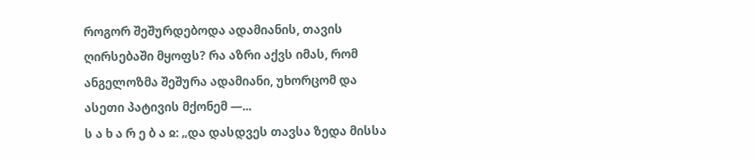როგორ შეშურდებოდა ადამიანის, თავის ღირსებაში მყოფს? რა აზრი აქვს იმას, რომ ანგელოზმა შეშურა ადამიანი, უხორცომ და ასეთი პატივის მქონემ —...
ს ა ხ ა რ ე ბ ა ჲ: „და დასდვეს თავსა ზედა მისსა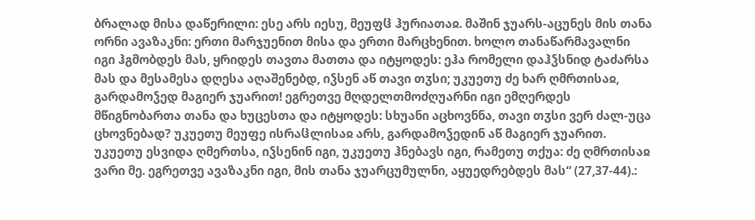ბრალად მისა დაწერილი: ესე არს იესუ, მეუფჱ ჰურიათაჲ. მაშინ ჯუარს-აცუნეს მის თანა ორნი ავაზაკნი: ერთი მარჯუენით მისა და ერთი მარცხენით. ხოლო თანაწარმავალნი იგი ჰგმობდეს მას, ყრიდეს თავთა მათთა და იტყოდეს: ეჰა რომელი დაჰჴსნიდ ტაძარსა მას და მესამესა დღესა აღაშენებდ, იჴსენ აწ თავი თჳსი; უკუეთუ ძე ხარ ღმრთისაჲ, გარდამოჴედ მაგიერ ჯუარით! ეგრეთვე მღდელთმოძღუარნი იგი ემღერდეს მწიგნობართა თანა და ხუცესთა და იტყოდეს: სხუანი აცხოვნნა, თავი თჳსი ვერ ძალ-უცა ცხოვნებად? უკუეთუ მეუფე ისრაჱლისაჲ არს, გარდამოჴედინ აწ მაგიერ ჯუარით. უკუეთუ ესვიდა ღმერთსა, იჴსენინ იგი, უკუეთუ ჰნებავს იგი, რამეთუ თქუა: ძე ღმრთისაჲ ვარი მე. ეგრეთვე ავაზაკნი იგი, მის თანა ჯუარცუმულნი, აყუედრებდეს მას“ (27,37-44).: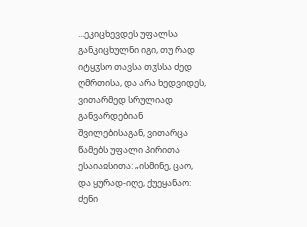...ეკიცხევდეს უფალსა განკიცხულნი იგი, თუ რად იტყჳსო თავსა თჳსსა ძედ ღმრთისა, და არა ხედვიდეს, ვითარმედ სრულიად განვარდებიან შვილებისაგან, ვითარცა წამებს უფალი პირითა ესაიაჲსითა: „ისმინე, ცაო, და ყურად-იღე, ქუეყანაო: ძენი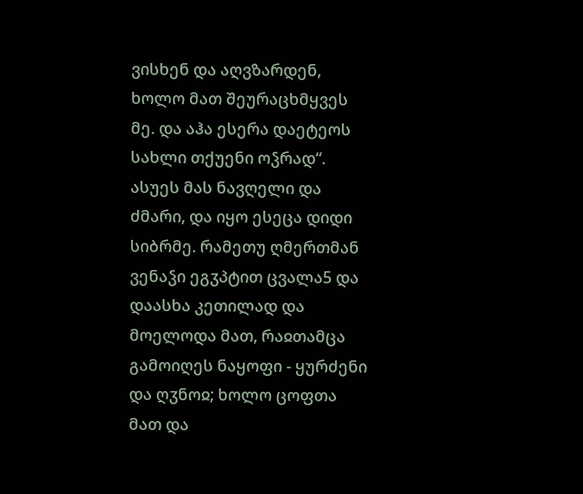ვისხენ და აღვზარდენ, ხოლო მათ შეურაცხმყვეს მე. და აჰა ესერა დაეტეოს სახლი თქუენი ოჴრად“.
ასუეს მას ნავღელი და ძმარი, და იყო ესეცა დიდი სიბრმე. რამეთუ ღმერთმან ვენაჴი ეგჳპტით ცვალა5 და დაასხა კეთილად და მოელოდა მათ, რაჲთამცა გამოიღეს ნაყოფი - ყურძენი და ღჳნოჲ; ხოლო ცოფთა მათ და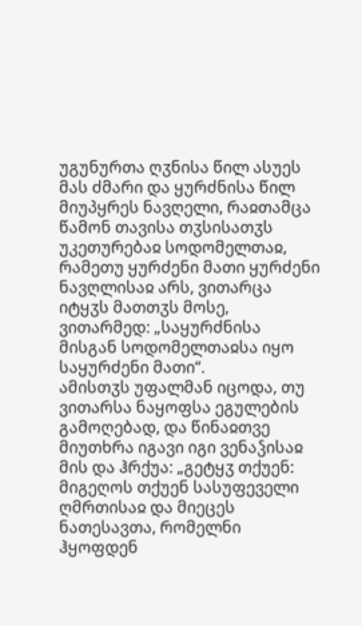უგუნურთა ღჳნისა წილ ასუეს მას ძმარი და ყურძნისა წილ მიუპყრეს ნავღელი, რაჲთამცა წამონ თავისა თჳსისათჳს უკეთურებაჲ სოდომელთაჲ, რამეთუ ყურძენი მათი ყურძენი ნავღლისაჲ არს, ვითარცა იტყჳს მათთჳს მოსე, ვითარმედ: „საყურძნისა მისგან სოდომელთაჲსა იყო საყურძენი მათი“.
ამისთჳს უფალმან იცოდა, თუ ვითარსა ნაყოფსა ეგულების გამოღებად, და წინაჲთვე მიუთხრა იგავი იგი ვენაჴისაჲ მის და ჰრქუა: „გეტყჳ თქუენ: მიგეღოს თქუენ სასუფეველი ღმრთისაჲ და მიეცეს ნათესავთა, რომელნი ჰყოფდენ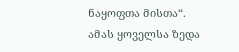ნაყოფთა მისთა“.
ამას ყოველსა ზედა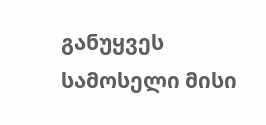განუყვეს სამოსელი მისი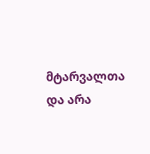მტარვალთა და არა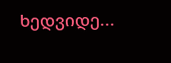ხედვიდე...